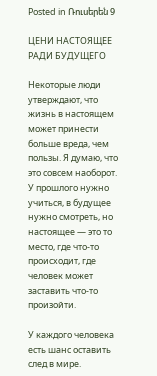Posted in Ռուսերեն 9

ЦЕНИ НАСТОЯЩЕЕ РАДИ БУДУЩЕГО

Некоторые люди утверждают, что жизнь в настоящем может принести больше вреда, чем пользы. Я думаю, что это совсем наоборот. У прошлого нужно учиться, в будущее нужно смотреть, но настоящее — это то место, где что-то происходит, где человек может заставить что-то произойти.

У каждого человека есть шанс оставить след в мире.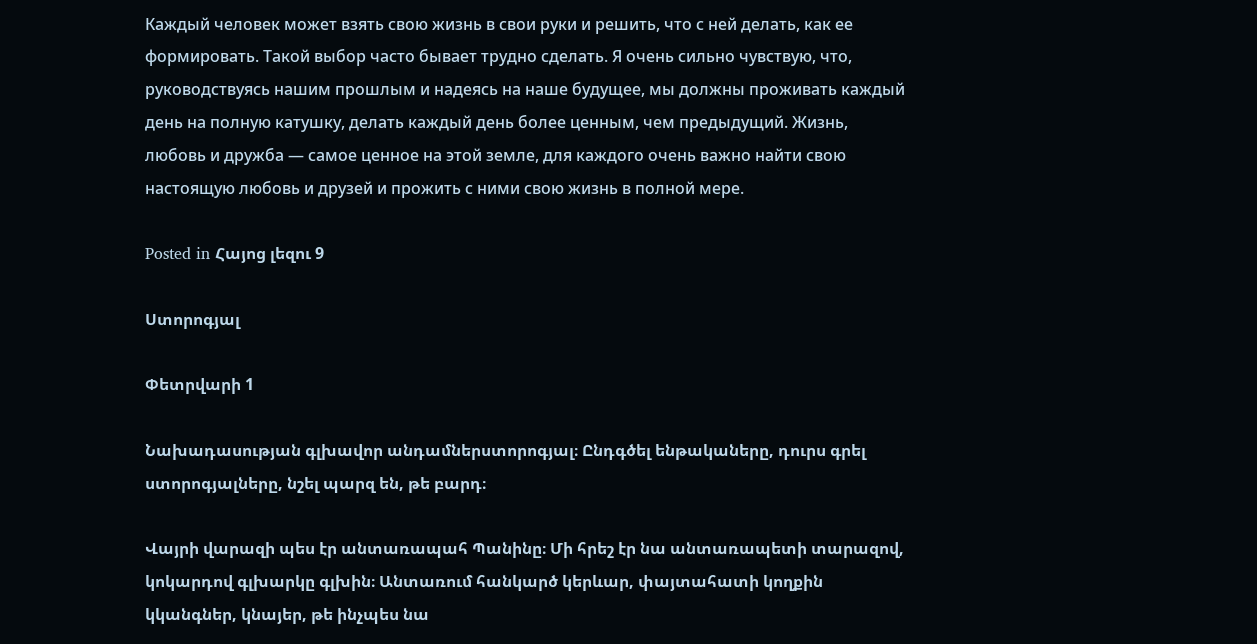Каждый человек может взять свою жизнь в свои руки и решить, что с ней делать, как ее формировать. Такой выбор часто бывает трудно сделать. Я очень сильно чувствую, что, руководствуясь нашим прошлым и надеясь на наше будущее, мы должны проживать каждый день на полную катушку, делать каждый день более ценным, чем предыдущий. Жизнь, любовь и дружба — самое ценное на этой земле, для каждого очень важно найти свою настоящую любовь и друзей и прожить с ними свою жизнь в полной мере.

Posted in Հայոց լեզու 9

Ստորոգյալ

Փետրվարի 1

Նախադասության գլխավոր անդամներստորոգյալ։ Ընդգծել ենթակաները, դուրս գրել ստորոգյալները, նշել պարզ են, թե բարդ։

Վայրի վարազի պես էր անտառապահ Պանինը։ Մի հրեշ էր նա անտառապետի տարազով, կոկարդով գլխարկը գլխին։ Անտառում հանկարծ կերևար, փայտահատի կողքին կկանգներ, կնայեր, թե ինչպես նա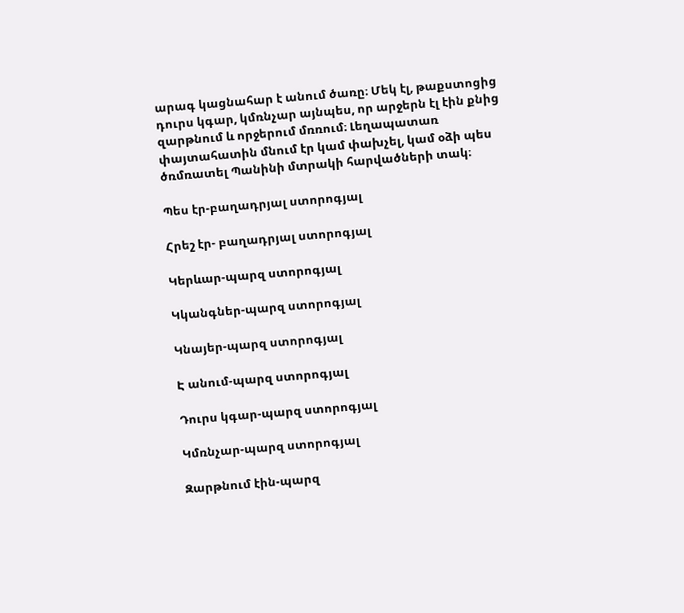արագ կացնահար է անում ծառը։ Մեկ էլ, թաքստոցից դուրս կգար, կմռնչար այնպես, որ արջերն էլ էին քնից զարթնում և որջերում մռռում։ Լեղապատառ փայտահատին մնում էր կամ փախչել, կամ օձի պես ծռմռատել Պանինի մտրակի հարվածների տակ։

Պես էր-բաղադրյալ ստորոգյալ

Հրեշ էր- բաղադրյալ ստորոգյալ

Կերևար-պարզ ստորոգյալ

Կկանգներ-պարզ ստորոգյալ

Կնայեր-պարզ ստորոգյալ

Է անում-պարզ ստորոգյալ

Դուրս կգար-պարզ ստորոգյալ

Կմռնչար-պարզ ստորոգյալ

Զարթնում էին-պարզ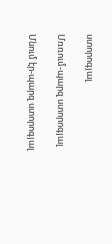ստորոգյալ

Մռռում-պարզ ստորոգյալ

Մնում էր-պարզ ստորոգյալ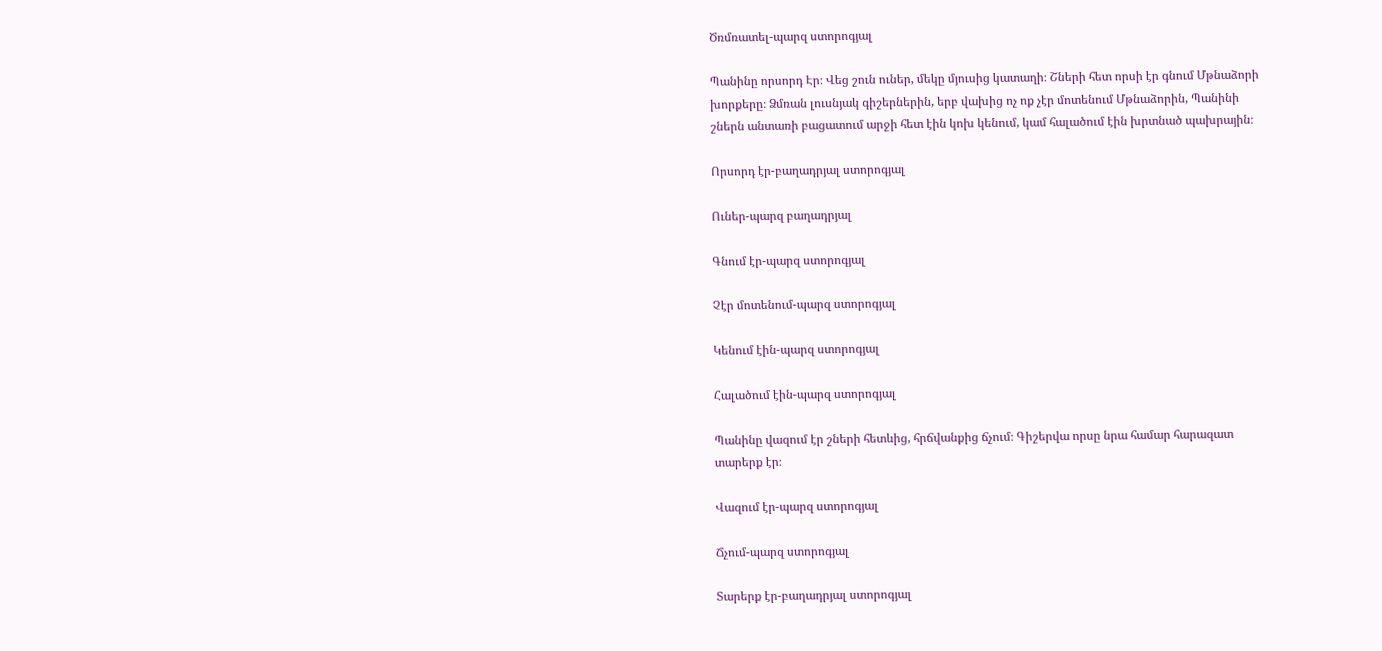Ծռմռատել-պարզ ստորոգյալ

Պանինը որսորդ Էր։ Վեց շուն ուներ, մեկը մյուսից կատաղի։ Շների հետ որսի էր գնում Մթնաձորի խորքերը։ Ձմռան լուսնյակ գիշերներին, երբ վախից ոչ ոք չէր մոտենում Մթնաձորին, Պանինի շներն անտառի բացատում արջի հետ էին կոխ կենում, կամ հալածում էին խրտնած պախրային։

Որսորդ էր-բաղադրյալ ստորոգյալ

Ուներ-պարզ բաղադրյալ

Գնում էր-պարզ ստորոգյալ

Չէր մոտենում-պարզ ստորոգյալ

Կենում էին-պարզ ստորոգյալ

Հալածում էին-պարզ ստորոգյալ

Պանինը վազում էր շների հետևից, հրճվանքից ճչում։ Գիշերվա որսը նրա համար հարազատ տարերք էր։

Վազում էր-պարզ ստորոգյալ

Ճչում-պարզ ստորոգյալ

Տարերք էր-բաղադրյալ ստորոգյալ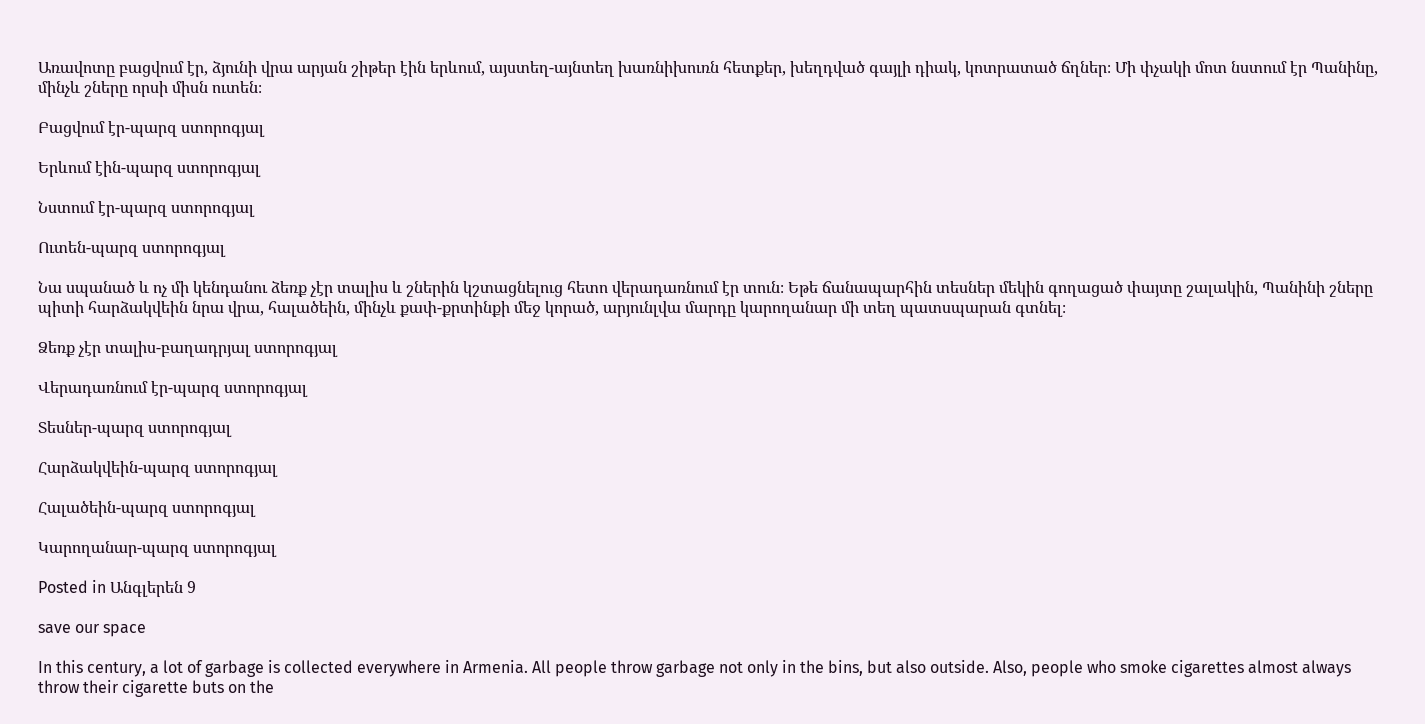Առավոտը բացվում էր, ձյունի վրա արյան շիթեր էին երևում, այստեղ-այնտեղ խառնիխուռն հետքեր, խեղդված գայլի դիակ, կոտրատած ճղներ։ Մի փչակի մոտ նստում էր Պանինը, մինչև շները որսի միսն ուտեն։

Բացվում էր-պարզ ստորոգյալ

Երևում էին-պարզ ստորոգյալ

Նստում էր-պարզ ստորոգյալ

Ուտեն-պարզ ստորոգյալ

Նա սպանած և ոչ մի կենդանու ձեռք չէր տալիս և շներին կշտացնելուց հետո վերադառնում էր տուն։ Եթե ճանապարհին տեսներ մեկին գողացած փայտը շալակին, Պանինի շները պիտի հարձակվեին նրա վրա, հալածեին, մինչև քափ-քրտինքի մեջ կորած, արյունլվա մարդը կարողանար մի տեղ պատսպարան գտնել։

Ձեռք չէր տալիս-բաղադրյալ ստորոգյալ

Վերադառնում էր-պարզ ստորոգյալ

Տեսներ-պարզ ստորոգյալ

Հարձակվեին-պարզ ստորոգյալ

Հալածեին-պարզ ստորոգյալ

Կարողանար-պարզ ստորոգյալ

Posted in Անգլերեն 9

save our space

In this century, a lot of garbage is collected everywhere in Armenia. All people throw garbage not only in the bins, but also outside. Also, people who smoke cigarettes almost always throw their cigarette buts on the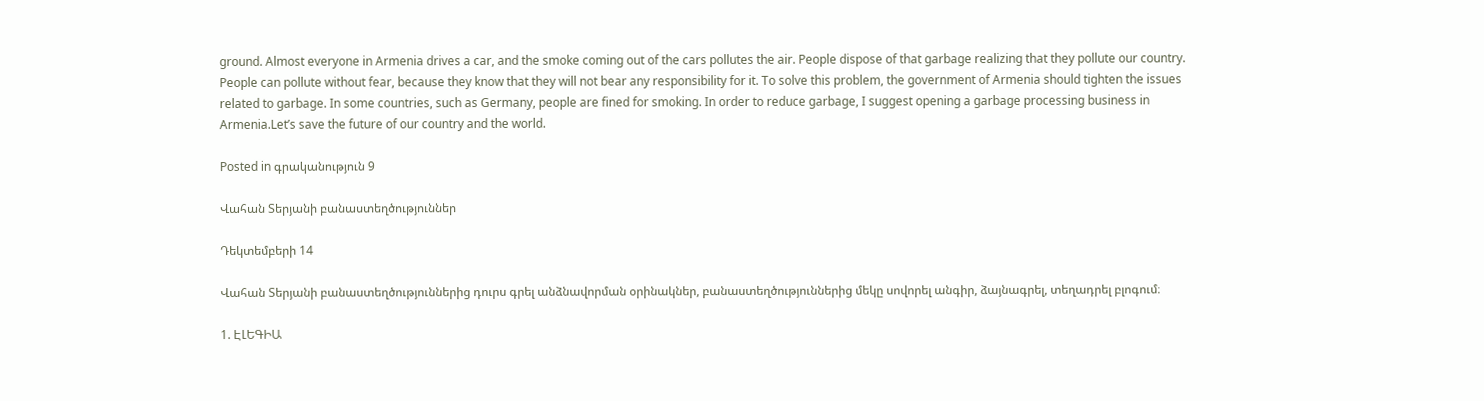ground. Almost everyone in Armenia drives a car, and the smoke coming out of the cars pollutes the air. People dispose of that garbage realizing that they pollute our country. People can pollute without fear, because they know that they will not bear any responsibility for it. To solve this problem, the government of Armenia should tighten the issues related to garbage. In some countries, such as Germany, people are fined for smoking. In order to reduce garbage, I suggest opening a garbage processing business in Armenia.Let’s save the future of our country and the world.

Posted in գրականություն 9

Վահան Տերյանի բանաստեղծություններ

Դեկտեմբերի 14

Վահան Տերյանի բանաստեղծություններից դուրս գրել անձնավորման օրինակներ, բանաստեղծություններից մեկը սովորել անգիր, ձայնագրել, տեղադրել բլոգում։

1. ԷԼԵԳԻԱ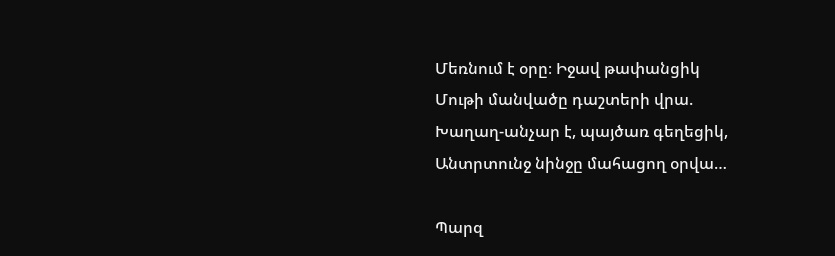Մեռնում է օրը։ Իջավ թափանցիկ
Մութի մանվածը դաշտերի վրա.
Խաղաղ-անչար է, պայծառ գեղեցիկ,
Անտրտունջ նինջը մահացող օրվա…

Պարզ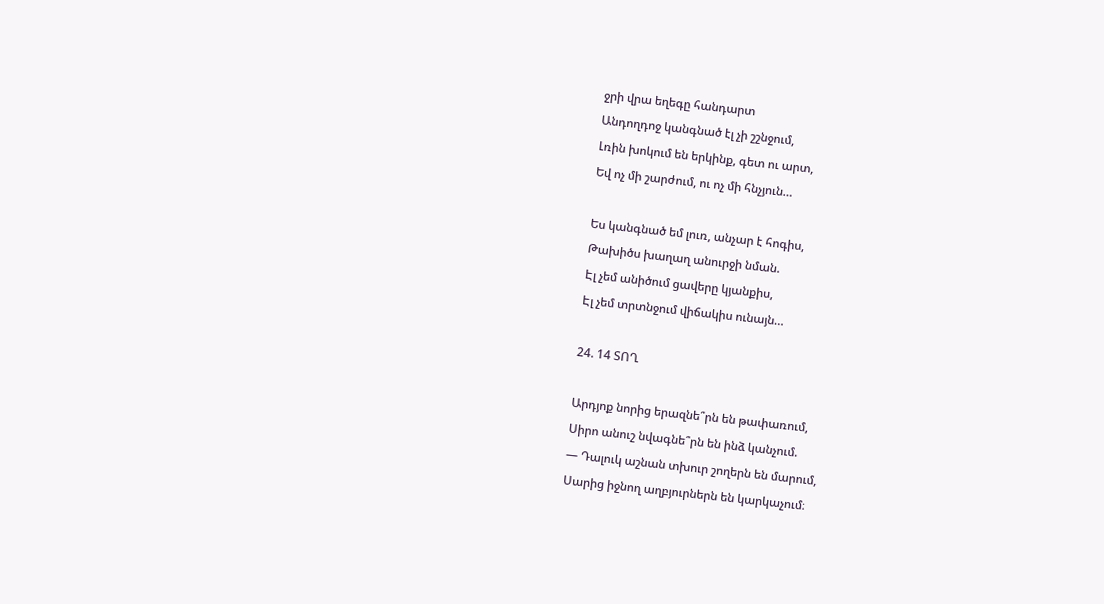ջրի վրա եղեգը հանդարտ
Անդողդոջ կանգնած էլ չի շշնջում,
Լռին խոկում են երկինք, գետ ու արտ,
Եվ ոչ մի շարժում, ու ոչ մի հնչյուն…

Ես կանգնած եմ լուռ, անչար է հոգիս,
Թախիծս խաղաղ անուրջի նման.
Էլ չեմ անիծում ցավերը կյանքիս,
Էլ չեմ տրտնջում վիճակիս ունայն…

24. 14 ՏՈՂ

Արդյոք նորից երազնե՞րն են թափառում,
Սիրո անուշ նվագնե՞րն են ինձ կանչում.
— Դալուկ աշնան տխուր շողերն են մարում,
Սարից իջնող աղբյուրներն են կարկաչում։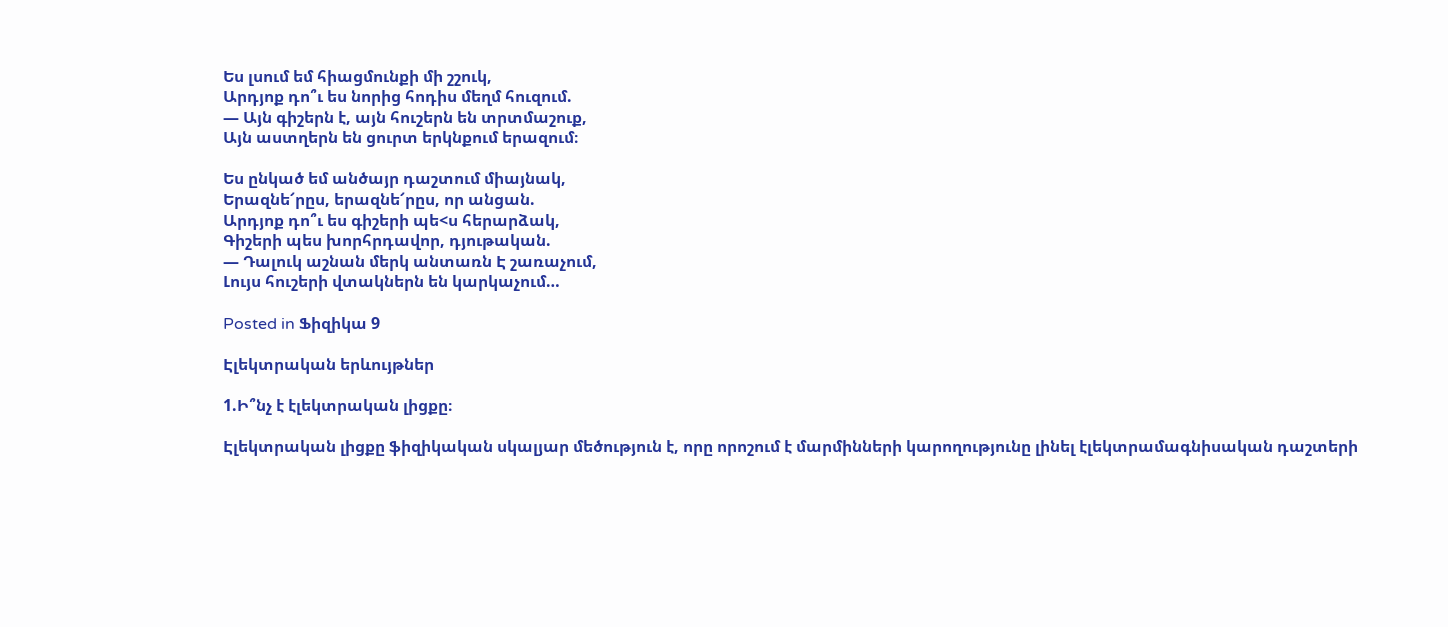Ես լսում եմ հիացմունքի մի շշուկ,
Արդյոք դո՞ւ ես նորից հոդիս մեղմ հուզում.
— Այն գիշերն է, այն հուշերն են տրտմաշուք,
Այն աստղերն են ցուրտ երկնքում երազում։

Ես ընկած եմ անծայր դաշտում միայնակ,
Երազնե՜րըս, երազնե՜րըս, որ անցան.
Արդյոք դո՞ւ ես գիշերի պե<ս հերարձակ,
Գիշերի պես խորհրդավոր, դյութական.
— Դալուկ աշնան մերկ անտառն Է շառաչում,
Լույս հուշերի վտակներն են կարկաչում…

Posted in Ֆիզիկա 9

Էլեկտրական երևույթներ

1.Ի՞նչ է էլեկտրական լիցքը։

Էլեկտրական լիցքը ֆիզիկական սկալյար մեծություն է, որը որոշում է մարմինների կարողությունը լինել էլեկտրամագնիսական դաշտերի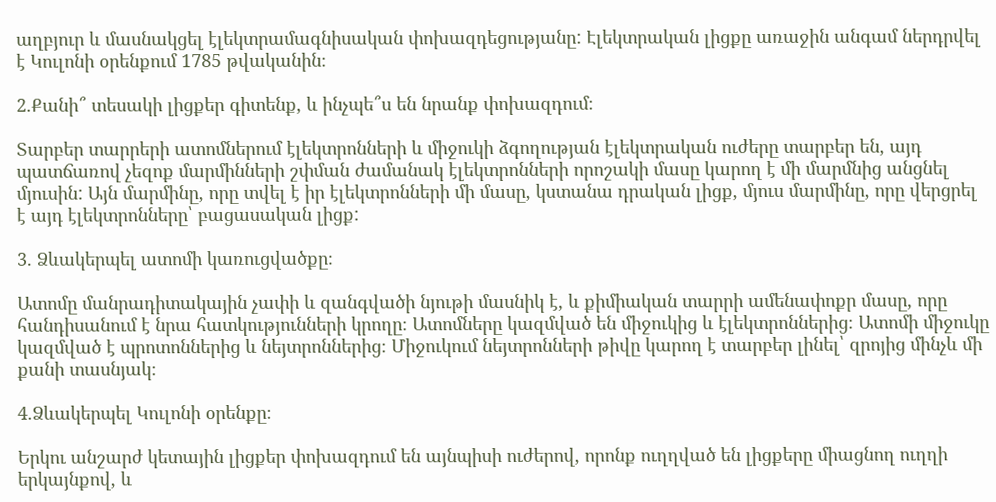աղբյուր և մասնակցել էլեկտրամագնիսական փոխազդեցությանը: Էլեկտրական լիցքը առաջին անգամ ներդրվել է Կուլոնի օրենքում 1785 թվականին։

2.Քանի՞ տեսակի լիցքեր գիտենք, և ինչպե՞ս են նրանք փոխազդում։

Տարբեր տարրերի ատոմներում էլեկտրոնների և միջուկի ձգողության էլեկտրական ուժերը տարբեր են, այդ պատճառով չեզոք մարմինների շփման ժամանակ էլեկտրոնների որոշակի մասը կարող է մի մարմնից անցնել մյուսին: Այն մարմինը, որը տվել է իր էլեկտրոնների մի մասը, կստանա դրական լիցք, մյուս մարմինը, որը վերցրել է այդ էլեկտրոնները՝ բացասական լիցք:

3. Ձևակերպել ատոմի կառուցվածքը։

Ատոմը մանրադիտակային չափի և զանգվածի նյութի մասնիկ է, և քիմիական տարրի ամենափոքր մասը, որը հանդիսանում է նրա հատկությունների կրողը։ Ատոմները կազմված են միջուկից և էլեկտրոններից։ Ատոմի միջուկը կազմված է պրոտոններից և նեյտրոններից։ Միջուկում նեյտրոնների թիվը կարող է տարբեր լինել՝ զրոյից մինչև մի քանի տասնյակ։

4.Ձևակերպել Կուլոնի օրենքը։

Երկու անշարժ կետային լիցքեր փոխազդում են այնպիսի ուժերով, որոնք ուղղված են լիցքերը միացնող ուղղի երկայնքով, և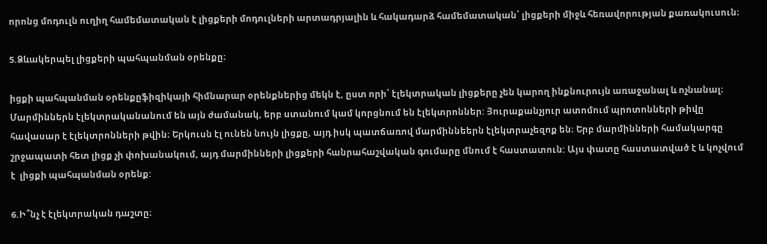որոնց մոդուլն ուղիղ համեմատական է լիցքերի մոդուլների արտադրյալին և հակադարձ համեմատական՝ լիցքերի միջև հեռավորության քառակուսուն։

5.Ձևակերպել լիցքերի պահպանման օրենքը։

իցքի պահպանման օրենքըֆիզիկայի հիմնարար օրենքներից մեկն է, ըստ որի՝ էլեկտրական լիցքերը չեն կարող ինքնուրույն առաջանալ և ոչնանալ։ Մարմիններն էլեկտրականանում են այն ժամանակ, երբ ստանում կամ կորցնում են էլեկտրոններ: Յուրաքանչյուր ատոմում պրոտոնների թիվը հավասար է էլեկտրոնների թվին։ Երկուսն էլ ունեն նույն լիցքը, այդ իսկ պատճառով մարմիննեերն էլեկտրաչեզոք են։ Երբ մարմինների համակարգը շրջապատի հետ լիցք չի փոխանակում, այդ մարմինների լիցքերի հանրահաշվական գումարը մնում է հաստատուն: Այս փատը հաստատված է և կոչվում է  լիցքի պահպանման օրենք:

6.Ի՞նչ է էլեկտրական դաշտը։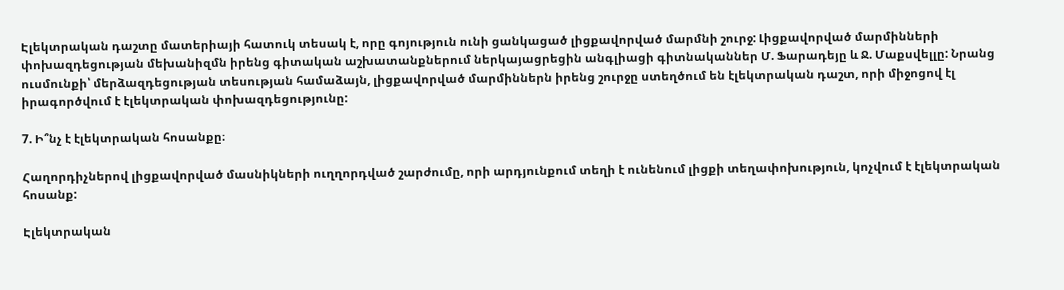Էլեկտրական դաշտը մատերիայի հատուկ տեսակ է, որը գոյություն ունի ցանկացած լիցքավորված մարմնի շուրջ: Լիցքավորված մարմինների փոխազդեցության մեխանիզմն իրենց գիտական աշխատանքներում ներկայացրեցին անգլիացի գիտնականներ Մ. Ֆարադեյը և Ջ. Մաքսվելլը: Նրանց ուսմունքի՝ մերձազդեցության տեսության համաձայն, լիցքավորված մարմիններն իրենց շուրջը ստեղծում են էլեկտրական դաշտ, որի միջոցով էլ իրագործվում է էլեկտրական փոխազդեցությունը:

7. Ի՞նչ է էլեկտրական հոսանքը։

Հաղորդիչներով լիցքավորված մասնիկների ուղղորդված շարժումը, որի արդյունքում տեղի է ունենում լիցքի տեղափոխություն, կոչվում է էլեկտրական հոսանք:

Էլեկտրական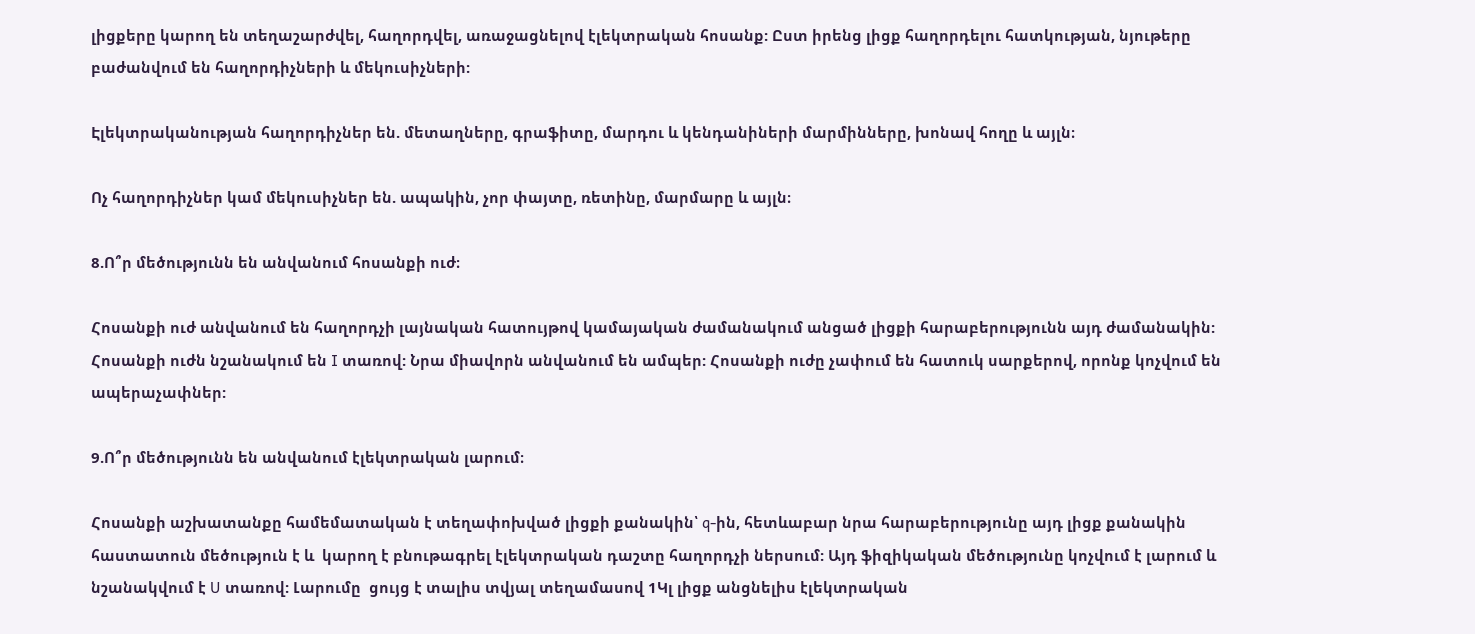լիցքերը կարող են տեղաշարժվել, հաղորդվել, առաջացնելով էլեկտրական հոսանք: Ըստ իրենց լիցք հաղորդելու հատկության, նյութերը բաժանվում են հաղորդիչների և մեկուսիչների:

Էլեկտրականության հաղորդիչներ են. մետաղները, գրաֆիտը, մարդու և կենդանիների մարմինները, խոնավ հողը և այլն։

Ոչ հաղորդիչներ կամ մեկուսիչներ են. ապակին, չոր փայտը, ռետինը, մարմարը և այլն։

8.Ո՞ր մեծությունն են անվանում հոսանքի ուժ։

Հոսանքի ուժ անվանում են հաղորդչի լայնական հատույթով կամայական ժամանակում անցած լիցքի հարաբերությունն այդ ժամանակին: Հոսանքի ուժն նշանակում են I տառով: Նրա միավորն անվանում են ամպեր: Հոսանքի ուժը չափում են հատուկ սարքերով, որոնք կոչվում են ապերաչափներ:

9.Ո՞ր մեծությունն են անվանում էլեկտրական լարում։

Հոսանքի աշխատանքը համեմատական է տեղափոխված լիցքի քանակին՝ q-ին, հետևաբար նրա հարաբերությունը այդ լիցք քանակին հաստատուն մեծություն է և  կարող է բնութագրել էլեկտրական դաշտը հաղորդչի ներսում: Այդ ֆիզիկական մեծությունը կոչվում է լարում և նշանակվում է U տառով: Լարումը  ցույց է տալիս տվյալ տեղամասով 1Կլ լիցք անցնելիս էլեկտրական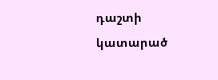դաշտի կատարած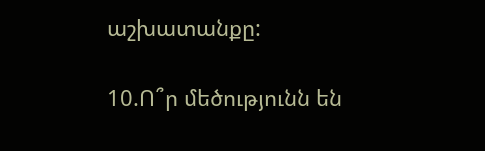աշխատանքը:

10.Ո՞ր մեծությունն են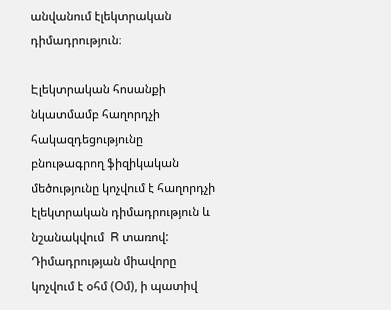անվանում էլեկտրական դիմադրություն։

Էլեկտրական հոսանքի նկատմամբ հաղորդչի հակազդեցությունը բնութագրող ֆիզիկական մեծությունը կոչվում է հաղորդչի էլեկտրական դիմադրություն և նշանակվում  R տառով: Դիմադրության միավորը կոչվում է օհմ (Օմ), ի պատիվ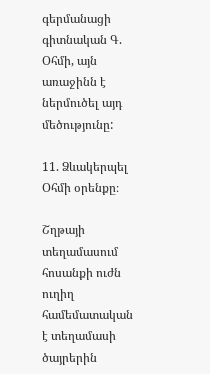գերմանացի գիտնական Գ. Օհմի, այն առաջինն է ներմուծել այդ մեծությունը:

11. Ձևակերպել Օհմի օրենքը։

Շղթայի տեղամասում հոսանքի ուժն ուղիղ համեմատական է տեղամասի ծայրերին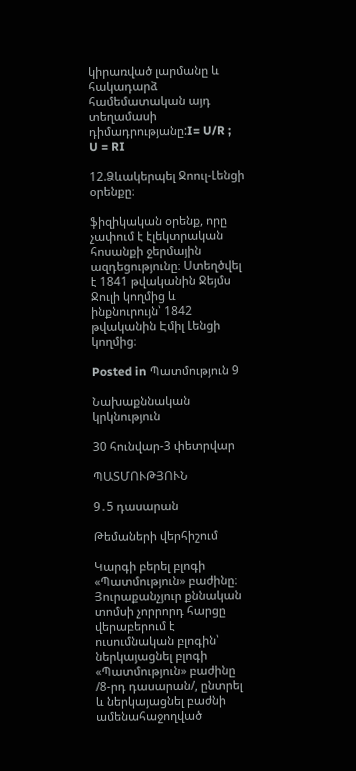կիրառված լարմանը և հակադարձ համեմատական այդ տեղամասի դիմադրությանը:I= U/R ;    U = RI

12.Ձևակերպել Ջոուլ-Լենցի օրենքը։

ֆիզիկական օրենք, որը չափում է էլեկտրական հոսանքի ջերմային ազդեցությունը։ Ստեղծվել է 1841 թվականին Ջեյմս Ջուլի կողմից և ինքնուրույն՝ 1842 թվականին Էմիլ Լենցի կողմից։

Posted in Պատմություն 9

Նախաքննական կրկնություն

30 հունվար-3 փետրվար

ՊԱՏՄՈՒԹՅՈՒՆ

9․5 դասարան

Թեմաների վերհիշում

Կարգի բերել բլոգի «Պատմություն» բաժինը։ Յուրաքանչյուր քննական տոմսի չորրորդ հարցը վերաբերում է ուսումնական բլոգին՝ ներկայացնել բլոգի «Պատմություն» բաժինը /8-րդ դասարան/, ընտրել և ներկայացնել բաժնի ամենահաջողված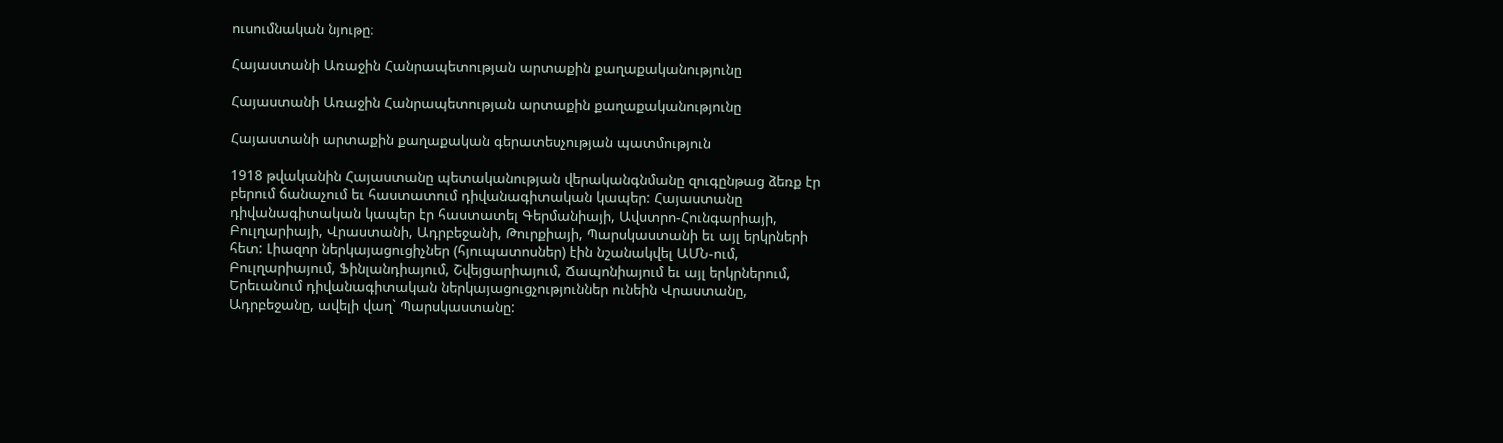ուսումնական նյութը։

Հայաստանի Առաջին Հանրապետության արտաքին քաղաքականությունը

Հայաստանի Առաջին Հանրապետության արտաքին քաղաքականությունը

Հայաստանի արտաքին քաղաքական գերատեսչության պատմություն

1918 թվականին Հայաստանը պետականության վերականգնմանը զուգընթաց ձեռք էր բերում ճանաչում եւ հաստատում դիվանագիտական կապեր: Հայաստանը դիվանագիտական կապեր էր հաստատել Գերմանիայի, Ավստրո-Հունգարիայի, Բուլղարիայի, Վրաստանի, Ադրբեջանի, Թուրքիայի, Պարսկաստանի եւ այլ երկրների հետ: Լիազոր ներկայացուցիչներ (հյուպատոսներ) էին նշանակվել ԱՄՆ-ում, Բուլղարիայում, Ֆինլանդիայում, Շվեյցարիայում, Ճապոնիայում եւ այլ երկրներում, Երեւանում դիվանագիտական ներկայացուցչություններ ունեին Վրաստանը, Ադրբեջանը, ավելի վաղ` Պարսկաստանը: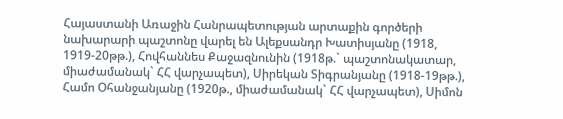Հայաստանի Առաջին Հանրապետության արտաքին գործերի նախարարի պաշտոնը վարել են Ալեքսանդր Խատիսյանը (1918, 1919-20թթ.), Հովհաննես Քաջազնունին (1918թ.` պաշտոնակատար, միաժամանակ` ՀՀ վարչապետ), Սիրեկան Տիգրանյանը (1918-19թթ.), Համո Օհանջանյանը (1920թ., միաժամանակ` ՀՀ վարչապետ), Սիմոն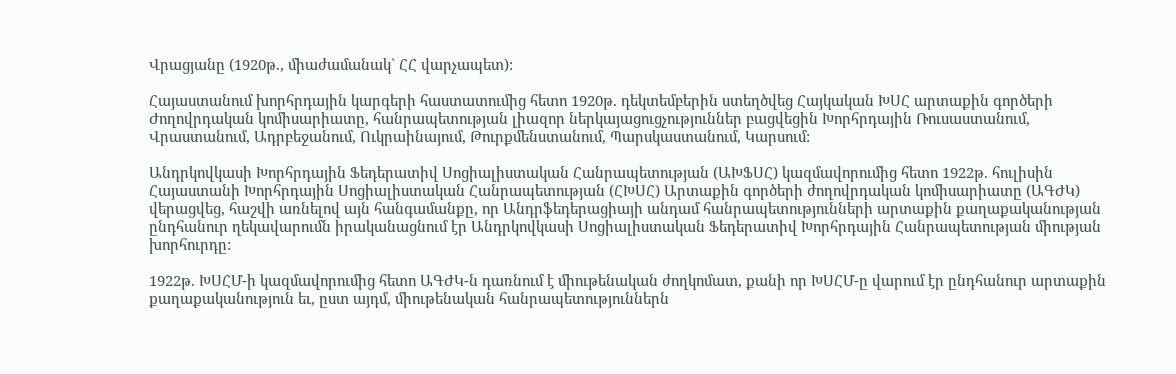Վրացյանը (1920թ., միաժամանակ` ՀՀ վարչապետ):

Հայաստանում խորհրդային կարգերի հաստատումից հետո 1920թ. դեկտեմբերին ստեղծվեց Հայկական ԽՍՀ արտաքին գործերի Ժողովրդական կոմիսարիատը, հանրապետության լիազոր ներկայացուցչություններ բացվեցին Խորհրդային Ռուսաստանում, Վրաստանում, Ադրբեջանում, Ուկրաինայում, Թուրքմենստանում, Պարսկաստանում, Կարսում:

Անդրկովկասի Խորհրդային Ֆեդերատիվ Սոցիալիստական Հանրապետության (ԱԽՖՍՀ) կազմավորումից հետո 1922թ. հուլիսին Հայաստանի Խորհրդային Սոցիալիստական Հանրապետության (ՀԽՍՀ) Արտաքին գործերի ժողովրդական կոմիսարիատը (ԱԳԺԿ) վերացվեց, հաշվի առնելով այն հանգամանքը, որ Անդրֆեդերացիայի անդամ հանրապետությունների արտաքին քաղաքականության ընդհանուր ղեկավարումն իրականացնում էր Անդրկովկասի Սոցիալիստական Ֆեդերատիվ Խորհրդային Հանրապետության միության խորհուրդը:

1922թ. ԽՍՀՄ-ի կազմավորումից հետո ԱԳԺԿ-ն դառնում է միութենական ժողկոմատ, քանի որ ԽՍՀՄ-ը վարում էր ընդհանուր արտաքին քաղաքականություն եւ, ըստ այդմ, միութենական հանրապետություններն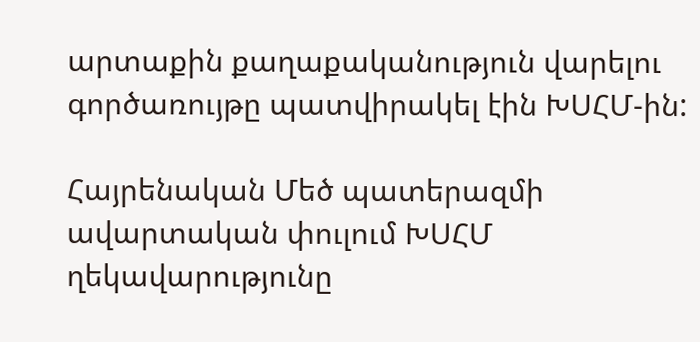արտաքին քաղաքականություն վարելու գործառույթը պատվիրակել էին ԽՍՀՄ-ին:

Հայրենական Մեծ պատերազմի ավարտական փուլում ԽՍՀՄ ղեկավարությունը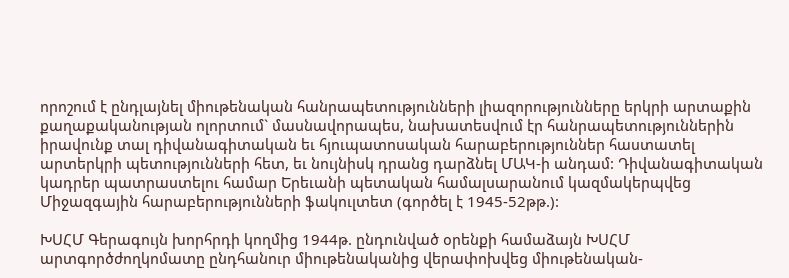որոշում է ընդլայնել միութենական հանրապետությունների լիազորությունները երկրի արտաքին քաղաքականության ոլորտում` մասնավորապես, նախատեսվում էր հանրապետություններին իրավունք տալ դիվանագիտական եւ հյուպատոսական հարաբերություններ հաստատել արտերկրի պետությունների հետ, եւ նույնիսկ դրանց դարձնել ՄԱԿ-ի անդամ: Դիվանագիտական կադրեր պատրաստելու համար Երեւանի պետական համալսարանում կազմակերպվեց Միջազգային հարաբերությունների ֆակուլտետ (գործել է 1945-52թթ.):

ԽՍՀՄ Գերագույն խորհրդի կողմից 1944թ. ընդունված օրենքի համաձայն ԽՍՀՄ արտգործժողկոմատը ընդհանուր միութենականից վերափոխվեց միութենական-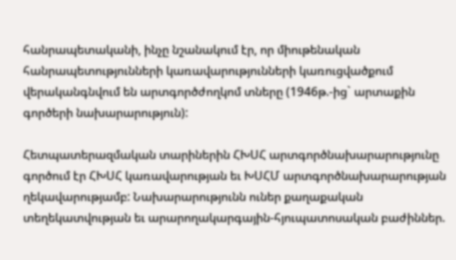հանրապետականի, ինչը նշանակում էր, որ միութենական հանրապետությունների կառավարությունների կառուցվածքում վերականգնվում են արտգործժողկոմ տները (1946թ.-ից` արտաքին գործերի նախարարություն):

Հետպատերազմական տարիներին ՀԽՍՀ արտգործնախարարությունը գործում էր ՀԽՍՀ կառավարության եւ ԽՍՀՄ արտգործնախարարության ղեկավարությամբ: Նախարարությունն ուներ քաղաքական տեղեկատվության եւ արարողակարգային-հյուպատոսական բաժիններ.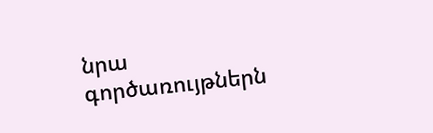նրա գործառույթներն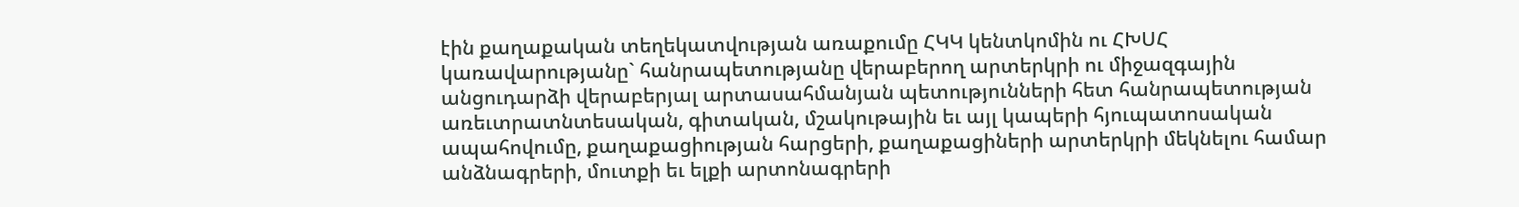էին քաղաքական տեղեկատվության առաքումը ՀԿԿ կենտկոմին ու ՀԽՍՀ կառավարությանը` հանրապետությանը վերաբերող արտերկրի ու միջազգային անցուդարձի վերաբերյալ արտասահմանյան պետությունների հետ հանրապետության առեւտրատնտեսական, գիտական, մշակութային եւ այլ կապերի հյուպատոսական ապահովումը, քաղաքացիության հարցերի, քաղաքացիների արտերկրի մեկնելու համար անձնագրերի, մուտքի եւ ելքի արտոնագրերի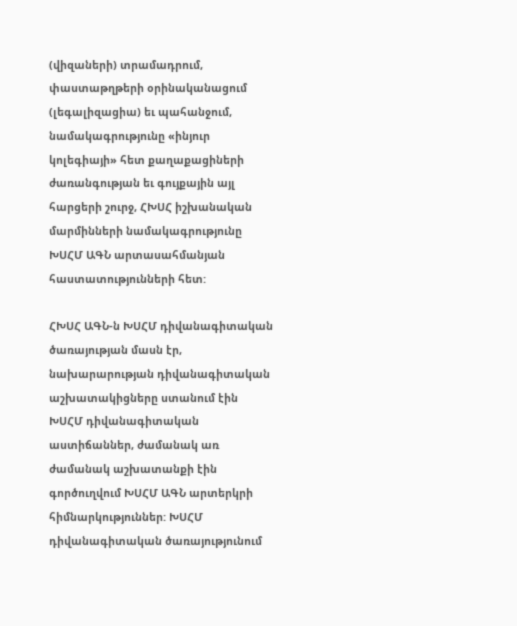(վիզաների) տրամադրում, փաստաթղթերի օրինականացում (լեգալիզացիա) եւ պահանջում, նամակագրությունը «ինյուր կոլեգիայի» հետ քաղաքացիների ժառանգության եւ գույքային այլ հարցերի շուրջ, ՀԽՍՀ իշխանական մարմինների նամակագրությունը ԽՍՀՄ ԱԳՆ արտասահմանյան հաստատությունների հետ:

ՀԽՍՀ ԱԳՆ-ն ԽՍՀՄ դիվանագիտական ծառայության մասն էր, նախարարության դիվանագիտական աշխատակիցները ստանում էին ԽՍՀՄ դիվանագիտական աստիճաններ, ժամանակ առ ժամանակ աշխատանքի էին գործուղվում ԽՍՀՄ ԱԳՆ արտերկրի հիմնարկություններ: ԽՍՀՄ դիվանագիտական ծառայությունում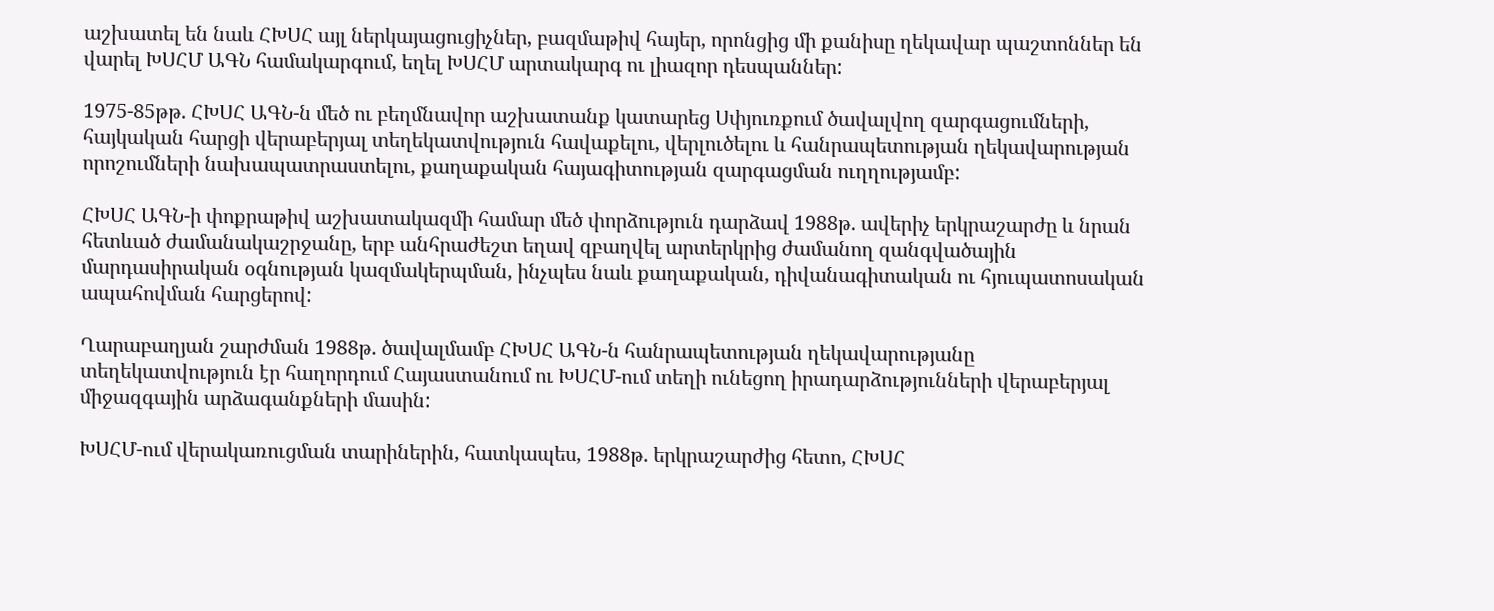աշխատել են նաև ՀԽՍՀ այլ ներկայացուցիչներ, բազմաթիվ հայեր, որոնցից մի քանիսը ղեկավար պաշտոններ են վարել ԽՍՀՄ ԱԳՆ համակարգում, եղել ԽՍՀՄ արտակարգ ու լիազոր դեսպաններ:

1975-85թթ. ՀԽՍՀ ԱԳՆ-ն մեծ ու բեղմնավոր աշխատանք կատարեց Սփյուռքում ծավալվող զարգացումների, հայկական հարցի վերաբերյալ տեղեկատվություն հավաքելու, վերլուծելու և հանրապետության ղեկավարության որոշումների նախապատրաստելու, քաղաքական հայագիտության զարգացման ուղղությամբ:

ՀԽՍՀ ԱԳՆ-ի փոքրաթիվ աշխատակազմի համար մեծ փորձություն դարձավ 1988թ. ավերիչ երկրաշարժը և նրան հետևած ժամանակաշրջանը, երբ անհրաժեշտ եղավ զբաղվել արտերկրից ժամանող զանգվածային մարդասիրական օգնության կազմակերպման, ինչպես նաև քաղաքական, դիվանագիտական ու հյուպատոսական ապահովման հարցերով:

Ղարաբաղյան շարժման 1988թ. ծավալմամբ ՀԽՍՀ ԱԳՆ-ն հանրապետության ղեկավարությանը տեղեկատվություն էր հաղորդում Հայաստանում ու ԽՍՀՄ-ում տեղի ունեցող իրադարձությունների վերաբերյալ միջազգային արձագանքների մասին:

ԽՍՀՄ-ում վերակառուցման տարիներին, հատկապես, 1988թ. երկրաշարժից հետո, ՀԽՍՀ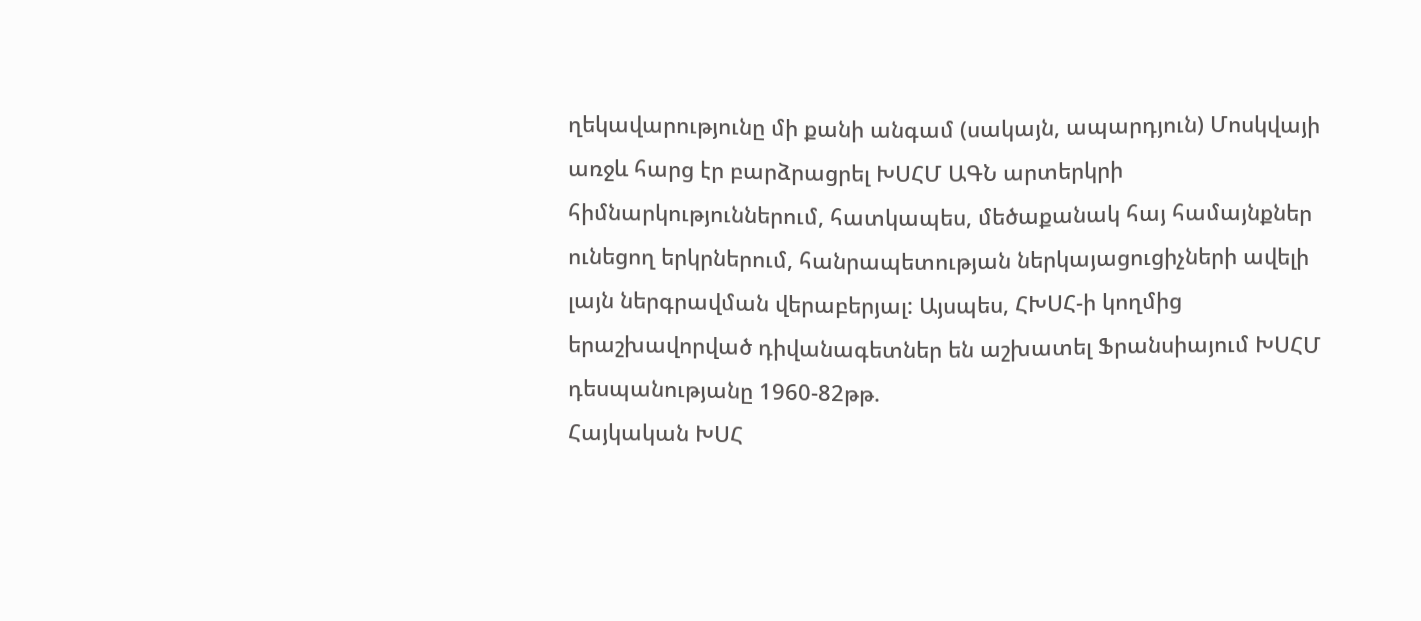ղեկավարությունը մի քանի անգամ (սակայն, ապարդյուն) Մոսկվայի առջև հարց էր բարձրացրել ԽՍՀՄ ԱԳՆ արտերկրի հիմնարկություններում, հատկապես, մեծաքանակ հայ համայնքներ ունեցող երկրներում, հանրապետության ներկայացուցիչների ավելի լայն ներգրավման վերաբերյալ: Այսպես, ՀԽՍՀ-ի կողմից երաշխավորված դիվանագետներ են աշխատել Ֆրանսիայում ԽՍՀՄ դեսպանությանը 1960-82թթ.
Հայկական ԽՍՀ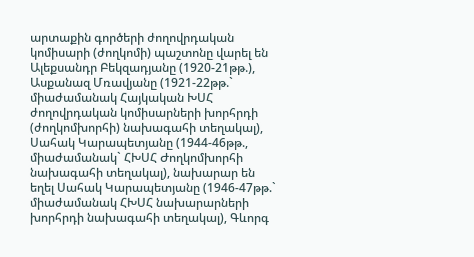արտաքին գործերի ժողովրդական կոմիսարի (ժողկոմի) պաշտոնը վարել են Ալեքսանդր Բեկզադյանը (1920-21թթ.), Ասքանազ Մռավյանը (1921-22թթ.` միաժամանակ Հայկական ԽՍՀ ժողովրդական կոմիսարների խորհրդի (ժողկոմխորհի) նախագահի տեղակալ), Սահակ Կարապետյանը (1944-46թթ., միաժամանակ` ՀԽՍՀ Ժողկոմխորհի նախագահի տեղակալ), նախարար են եղել Սահակ Կարապետյանը (1946-47թթ.` միաժամանակ ՀԽՍՀ նախարարների խորհրդի նախագահի տեղակալ), Գևորգ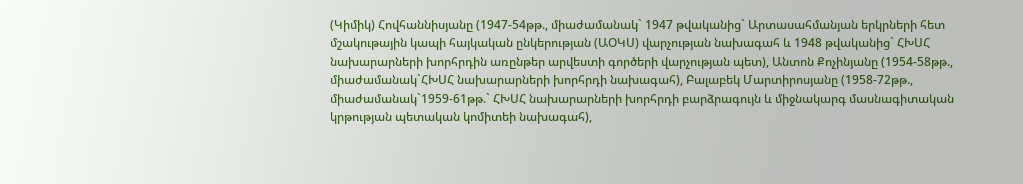(Կիմիկ) Հովհաննիսյանը (1947-54թթ., միաժամանակ` 1947 թվականից` Արտասահմանյան երկրների հետ մշակութային կապի հայկական ընկերության (ԱՕԿՍ) վարչության նախագահ և 1948 թվականից` ՀԽՍՀ նախարարների խորհրդին առընթեր արվեստի գործերի վարչության պետ), Անտոն Քոչինյանը (1954-58թթ., միաժամանակ`ՀԽՍՀ նախարարների խորհրդի նախագահ), Բալաբեկ Մարտիրոսյանը (1958-72թթ., միաժամանակ`1959-61թթ.` ՀԽՍՀ նախարարների խորհրդի բարձրագույն և միջնակարգ մասնագիտական կրթության պետական կոմիտեի նախագահ),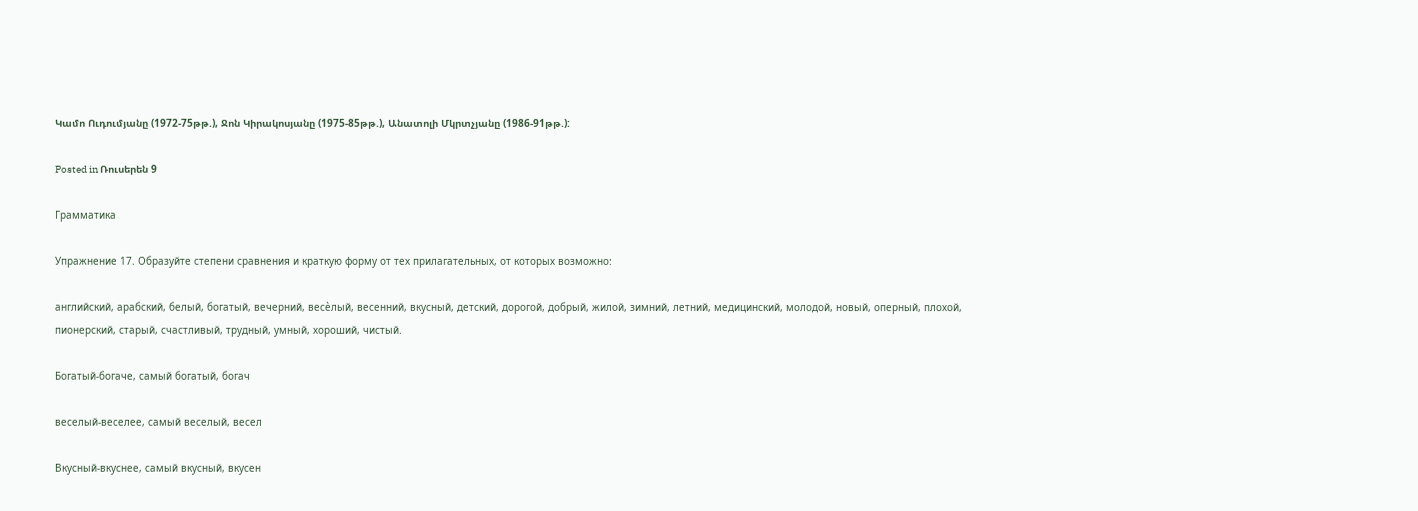Կամո Ուդումյանը (1972-75թթ.), Ջոն Կիրակոսյանը (1975-85թթ.), Անատոլի Մկրտչյանը (1986-91թթ.):

Posted in Ռուսերեն 9

Грамматика

Упражнение 17. Образуйте степени сравнения и краткую форму от тех прилагательных, от которых возможно:

английский, арабский, белый, богатый, вечерний, весѐлый, весенний, вкусный, детский, дорогой, добрый, жилой, зимний, летний, медицинский, молодой, новый, оперный, плохой, пионерский, старый, счастливый, трудный, умный, хороший, чистый.

Богатый-богаче, самый богатый, богач

веселый-веселее, самый веселый, весел

Вкусный-вкуснее, самый вкусный, вкусен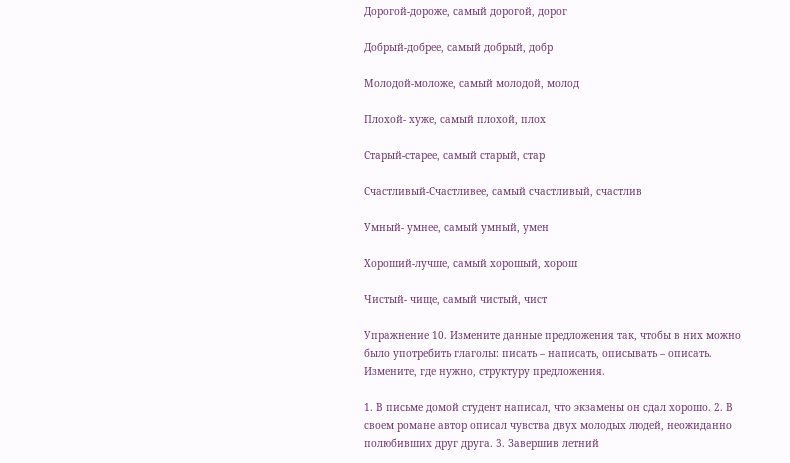Дорогой-дороже, самый дорогой, дорог

Добрый-добрее, самый добрый, добр

Молодой-моложе, самый молодой, молод

Плохой- хуже, самый плохой, плох

Старый-старее, самый старый, стар

Счастливый-Счастливее, самый счастливый, счастлив

Умный- умнее, самый умный, умен

Хороший-лучше, самый хорошый, хорош

Чистый- чище, самый чистый, чист

Упражнение 10. Измените данные предложения так, чтобы в них можно было употребить глаголы: писать – написать, описывать – описать. Измените, где нужно, структуру предложения.

1. В письме домой студент написал, что экзамены он сдал хорошо. 2. В своем романе автор описал чувства двух молодых людей, неожиданно полюбивших друг друга. 3. Завершив летний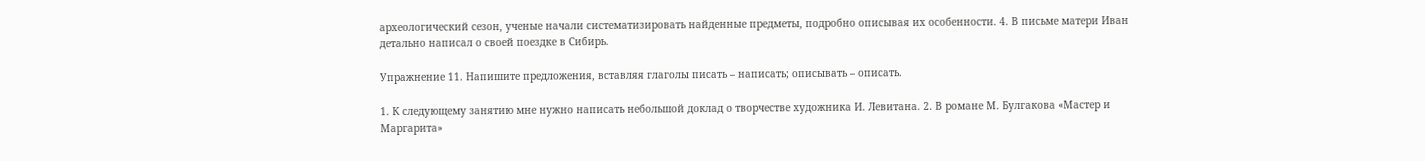археологический сезон, ученые начали систематизировать найденные предметы, подробно описывая их особенности. 4. В письме матери Иван детально написал о своей поездке в Сибирь.

Упражнение 11. Напишите предложения, вставляя глаголы писать – написать; описывать – описать.

1. К следующему занятию мне нужно написать небольшой доклад о творчестве художника И. Левитана. 2. В романе М. Булгакова «Мастер и Маргарита»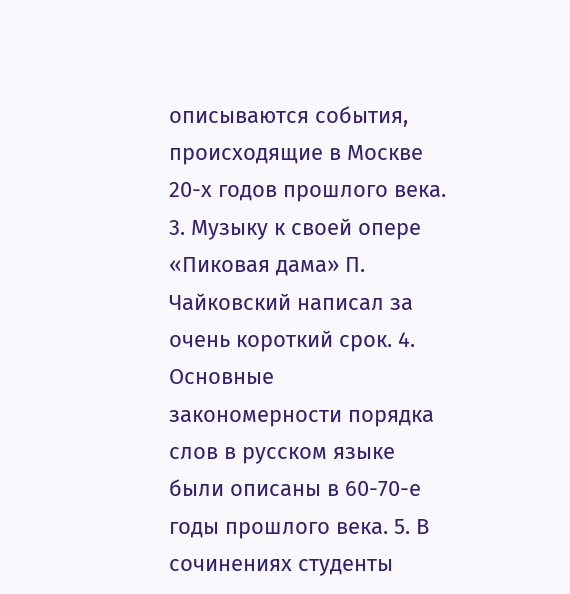описываются события, происходящие в Москве 20-х годов прошлого века. 3. Музыку к своей опере «Пиковая дама» П. Чайковский написал за очень короткий срок. 4. Основные закономерности порядка слов в русском языке были описаны в 60-70-е годы прошлого века. 5. В сочинениях студенты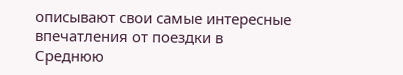описывают свои самые интересные впечатления от поездки в Среднюю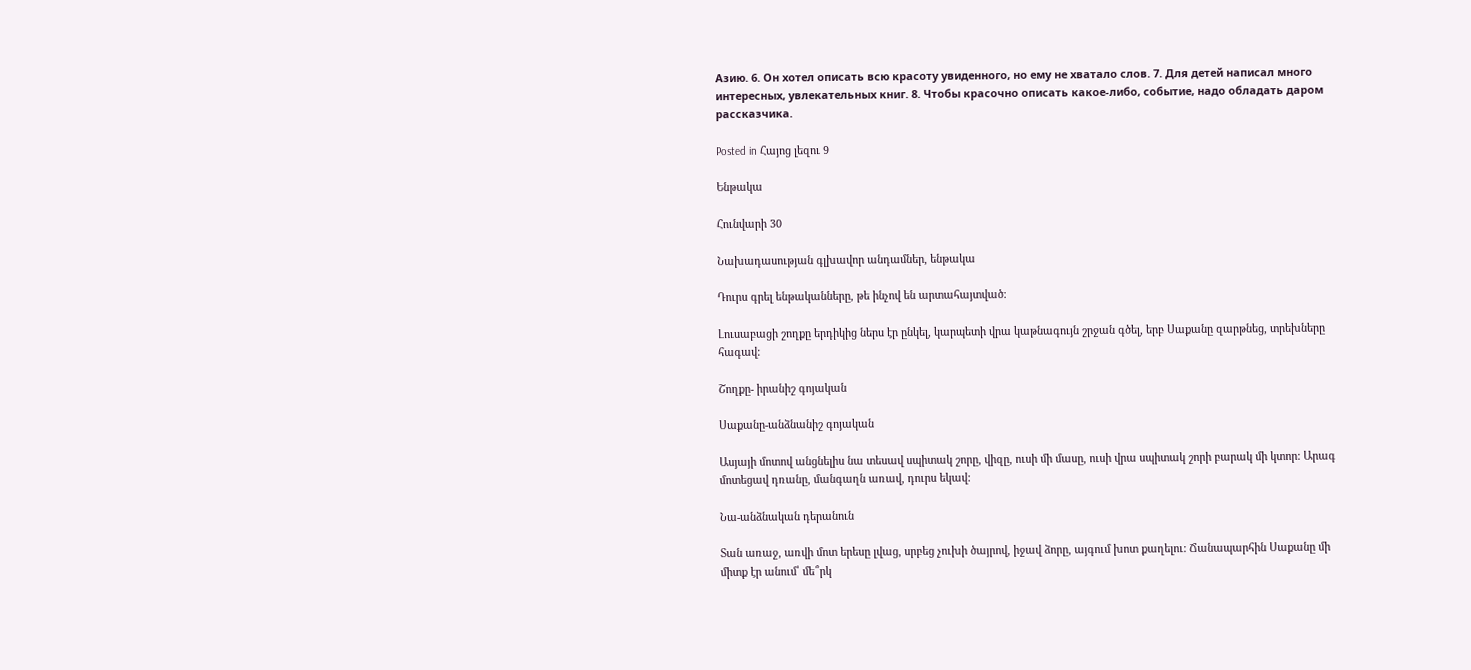Азию. 6. Он хотел описать всю красоту увиденного, но ему не хватало слов. 7. Для детей написал много интересных, увлекательных книг. 8. Чтобы красочно описать какое-либо, событие, надо обладать даром рассказчика.

Posted in Հայոց լեզու 9

Ենթակա

Հունվարի 30

Նախադասության գլխավոր անդամներ, ենթակա

Դուրս գրել ենթականները, թե ինչով են արտահայտված։

Լուսաբացի շողքը երդիկից ներս էր ընկել, կարպետի վրա կաթնագույն շրջան գծել, երբ Սաքանը զարթնեց, տրեխները հագավ:

Շողքը- իրանիշ գոյական

Սաքանը-անձնանիշ գոյական

Ասյայի մոտով անցնելիս նա տեսավ սպիտակ շորը, վիզը, ուսի մի մասը, ուսի վրա սպիտակ շորի բարակ մի կտոր: Արագ մոտեցավ դռանը, մանգաղն առավ, դուրս եկավ:

Նա-անձնական դերանուն

Տան առաջ, առվի մոտ երեսը լվաց, սրբեց չուխի ծայրով, իջավ ձորը, այգում խոտ քաղելու: Ճանապարհին Սաքանը մի միտք էր անում՝ մե՞րկ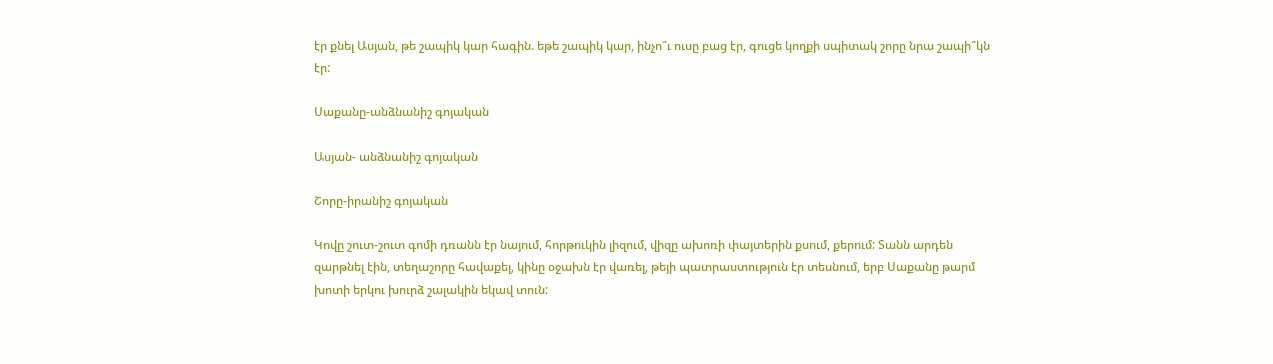էր քնել Ասյան, թե շապիկ կար հագին. եթե շապիկ կար, ինչո՞ւ ուսը բաց էր, գուցե կողքի սպիտակ շորը նրա շապի՞կն էր:

Սաքանը-անձնանիշ գոյական

Ասյան- անձնանիշ գոյական

Շորը-իրանիշ գոյական

Կովը շուտ-շուտ գոմի դռանն էր նայում, հորթուկին լիզում, վիզը ախոռի փայտերին քսում, քերում: Տանն արդեն զարթնել էին, տեղաշորը հավաքել, կինը օջախն էր վառել, թեյի պատրաստություն էր տեսնում, երբ Սաքանը թարմ խոտի երկու խուրձ շալակին եկավ տուն: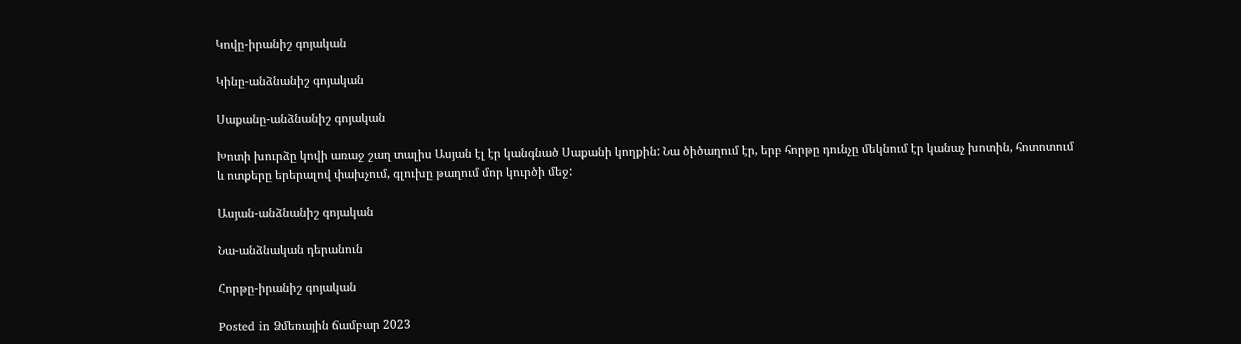Կովը-իրանիշ գոյական

Կինը-անձնանիշ գոյական

Սաքանը-անձնանիշ գոյական

Խոտի խուրձը կովի առաջ շաղ տալիս Ասյան էլ էր կանգնած Սաքանի կողքին: Նա ծիծաղում էր, երբ հորթը դունչը մեկնում էր կանաչ խոտին, հոտոտում և ոտքերը երերալով փախչում, գլուխը թաղում մոր կուրծի մեջ:

Ասյան-անձնանիշ գոյական

Նա-անձնական դերանուն

Հորթը-իրանիշ գոյական

Posted in Ձմեռային ճամբար 2023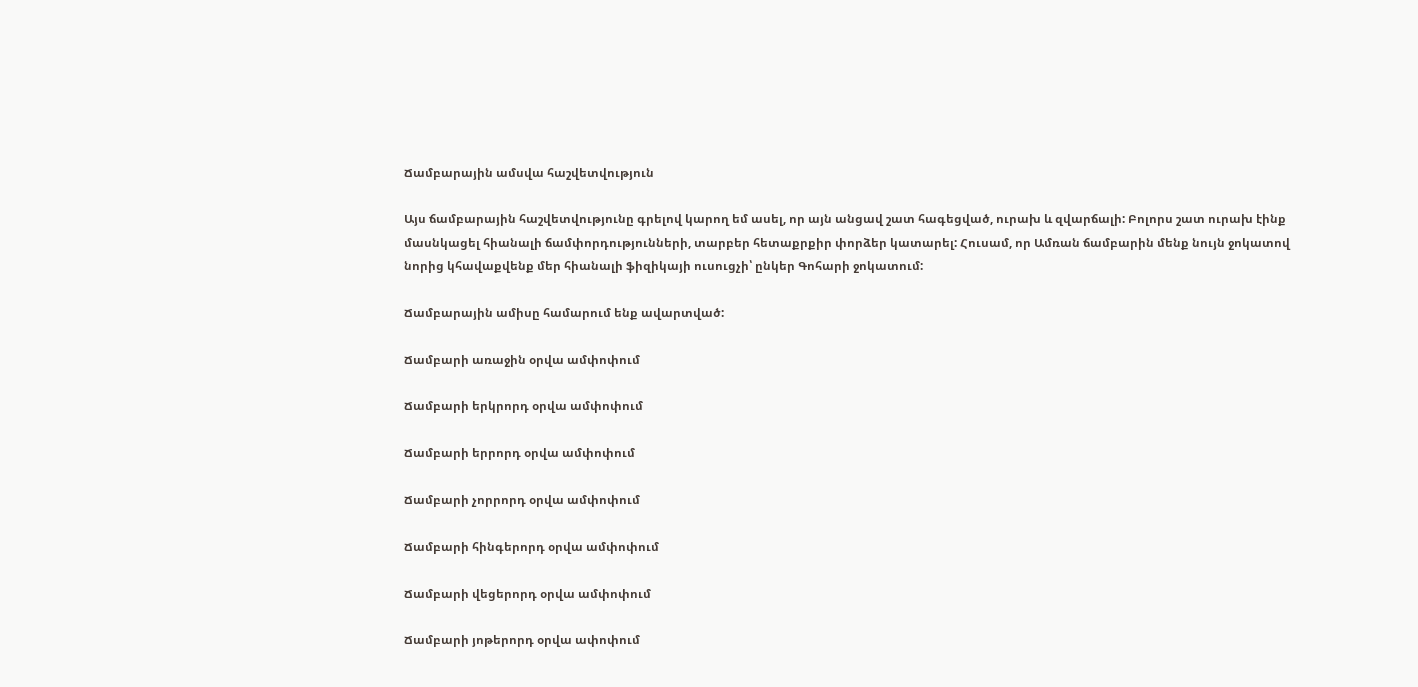Ճամբարային ամսվա հաշվետվություն

Այս ճամբարային հաշվետվությունը գրելով կարող եմ ասել, որ այն անցավ շատ հագեցված, ուրախ և զվարճալի: Բոլորս շատ ուրախ էինք մասնկացել հիանալի ճամփորդությունների, տարբեր հետաքրքիր փորձեր կատարել: Հուսամ, որ Ամռան ճամբարին մենք նույն ջոկատով նորից կհավաքվենք մեր հիանալի ֆիզիկայի ուսուցչի՝ ընկեր Գոհարի ջոկատում:

Ճամբարային ամիսը համարում ենք ավարտված:

Ճամբարի առաջին օրվա ամփոփում

Ճամբարի երկրորդ օրվա ամփոփում

Ճամբարի երրորդ օրվա ամփոփում

Ճամբարի չորրորդ օրվա ամփոփում

Ճամբարի հինգերորդ օրվա ամփոփում

Ճամբարի վեցերորդ օրվա ամփոփում

Ճամբարի յոթերորդ օրվա ափոփում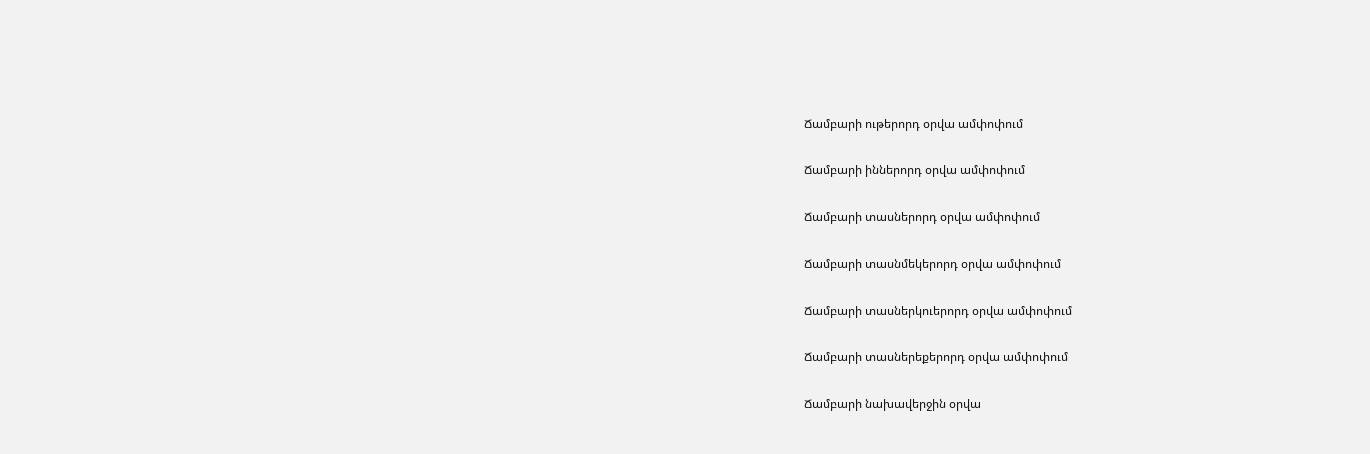Ճամբարի ութերորդ օրվա ամփոփում

Ճամբարի իններորդ օրվա ամփոփում

Ճամբարի տասներորդ օրվա ամփոփում

Ճամբարի տասնմեկերորդ օրվա ամփոփում

Ճամբարի տասներկուերորդ օրվա ամփոփում

Ճամբարի տասներեքերորդ օրվա ամփոփում

Ճամբարի նախավերջին օրվա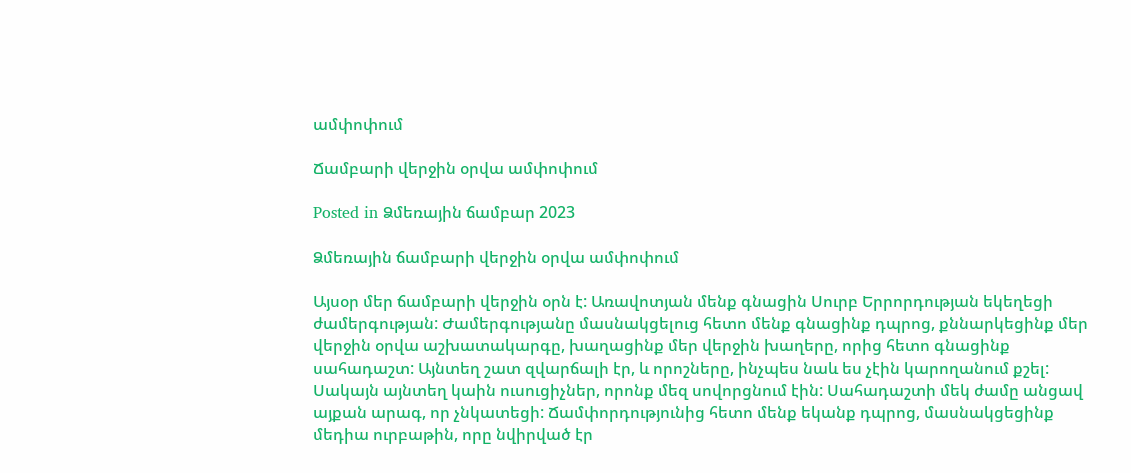ամփոփում

Ճամբարի վերջին օրվա ամփոփում

Posted in Ձմեռային ճամբար 2023

Ձմեռային ճամբարի վերջին օրվա ամփոփում

Այսօր մեր ճամբարի վերջին օրն է: Առավոտյան մենք գնացին Սուրբ Երրորդության եկեղեցի ժամերգության: Ժամերգությանը մասնակցելուց հետո մենք գնացինք դպրոց, քննարկեցինք մեր վերջին օրվա աշխատակարգը, խաղացինք մեր վերջին խաղերը, որից հետո գնացինք սահադաշտ: Այնտեղ շատ զվարճալի էր, և որոշները, ինչպես նաև ես չէին կարողանում քշել: Սակայն այնտեղ կաին ուսուցիչներ, որոնք մեզ սովորցնում էին: Սահադաշտի մեկ ժամը անցավ այքան արագ, որ չնկատեցի: Ճամփորդությունից հետո մենք եկանք դպրոց, մասնակցեցինք մեդիա ուրբաթին, որը նվիրված էր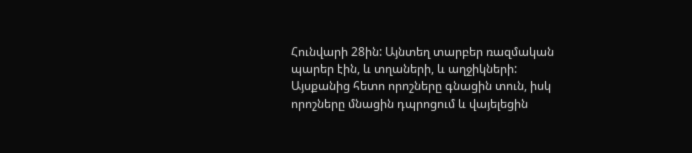Հունվարի 28ին: Այնտեղ տարբեր ռազմական պարեր էին, և տղաների, և աղջիկների: Այսքանից հետո որոշները գնացին տուն, իսկ որոշները մնացին դպրոցում և վայելեցին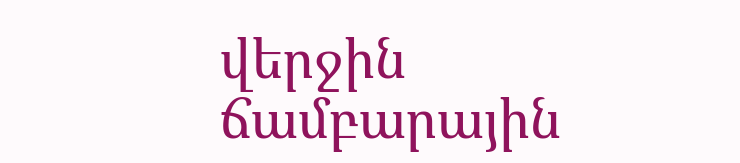վերջին ճամբարային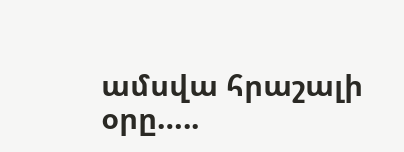ամսվա հրաշալի օրը…..